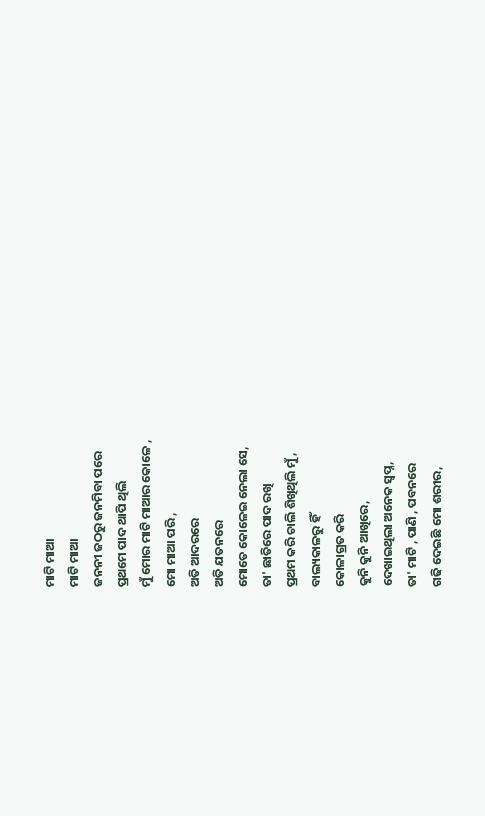ମାଟି ମାଆ
ମାଟି ମାଆ
ଜନନୀ ଜଠରୁ ଜନମିବା ପରେ
ପ୍ରଥମେ ପାଦ ଥାପି ଥିଲି
ମୁଁ ମୋର ମାଟି ମାଆର କୋଳେ ,
ମୋ ମାଆ ପରି ,
ଅତି ଆଦରରେ
ଅତି ଯତନରେ
ମୋତେ କୋଳେଇ ନେଲା ସେ,
ତା' ଛାତିରେ ପାଦ ରଖି
ପ୍ରଥମ କରି ଚାଲି ଶିଖିଥିଲି ମୁଁ ,
ବାଲ୍ୟକାଳରୁ ହିଁ
କୋଳାଗ୍ରତ କରି
କୁନି କୁନି ଆଖିରେ,
ଦେଖାଇଥିଲା ଅନେକ ସ୍ଵପ୍ନ,
ତା' ମାଟି , ପାଣି , ପବନରେ
ଗଢି ଦେଇଛି ମୋ ଶରୀର,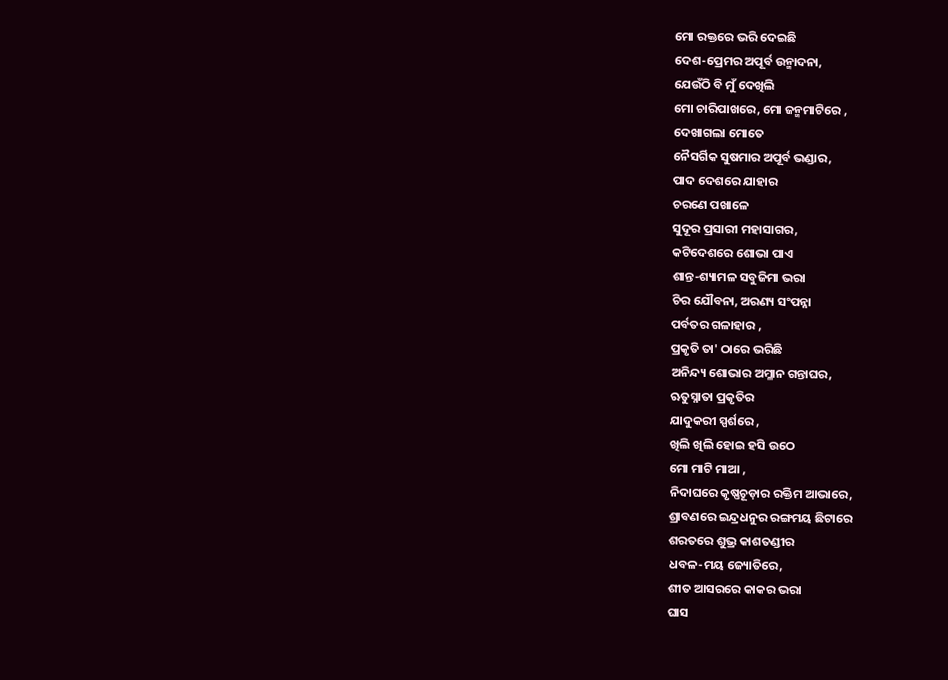ମୋ ରକ୍ତରେ ଭରି ଦେଇଛି
ଦେଶ-ପ୍ରେମର ଅପୂର୍ବ ଉନ୍ମାଦନା,
ଯେଉଁଠି ବି ମୁଁ ଦେଖିଲି
ମୋ ଚାରିପାଖରେ, ମୋ ଜନ୍ମମାଟିରେ ,
ଦେଖାଗଲା ମୋତେ
ନୈସର୍ଗିକ ସୁଷମାର ଅପୂର୍ବ ଭଣ୍ଡାର,
ପାଦ ଦେଶରେ ଯାହାର
ଚରଣେ ପଖାଳେ
ସୁଦୂର ପ୍ରସାରୀ ମହାସାଗର,
କଟିଦେଶରେ ଶୋଭା ପାଏ
ଶାନ୍ତ-ଶ୍ୟାମଳ ସବୁଜିମା ଭରା
ଚିର ଯୌବନା, ଅରଣ୍ୟ ସଂପନ୍ନା
ପର୍ବତର ଗଳାହାର ,
ପ୍ରକୃତି ତା' ଠାରେ ଭରିଛି
ଅନିନ୍ଦ୍ୟ ଶୋଭାର ଅମ୍ଳାନ ଗନ୍ତାଘର,
ଋତୁସ୍ନାତା ପ୍ରକୃତିର
ଯାଦୁକରୀ ସ୍ପର୍ଶରେ ,
ଖିଲି ଖିଲି ହୋଇ ହସି ଉଠେ
ମୋ ମାଟି ମାଆ ,
ନିଦାଘରେ କୃଷ୍ଣଚୂଡ଼ାର ରକ୍ତିମ ଆଭାରେ,
ଶ୍ରାବଣରେ ଇନ୍ଦ୍ରଧନୁର ରଙ୍ଗମୟ ଛିଟାରେ
ଶରତରେ ଶୁଭ୍ର କାଶତଣ୍ଡୀର
ଧବଳ-ମୟ ଜ୍ୟୋତିରେ,
ଶୀତ ଆସରରେ କାକର ଭରା
ଘାସ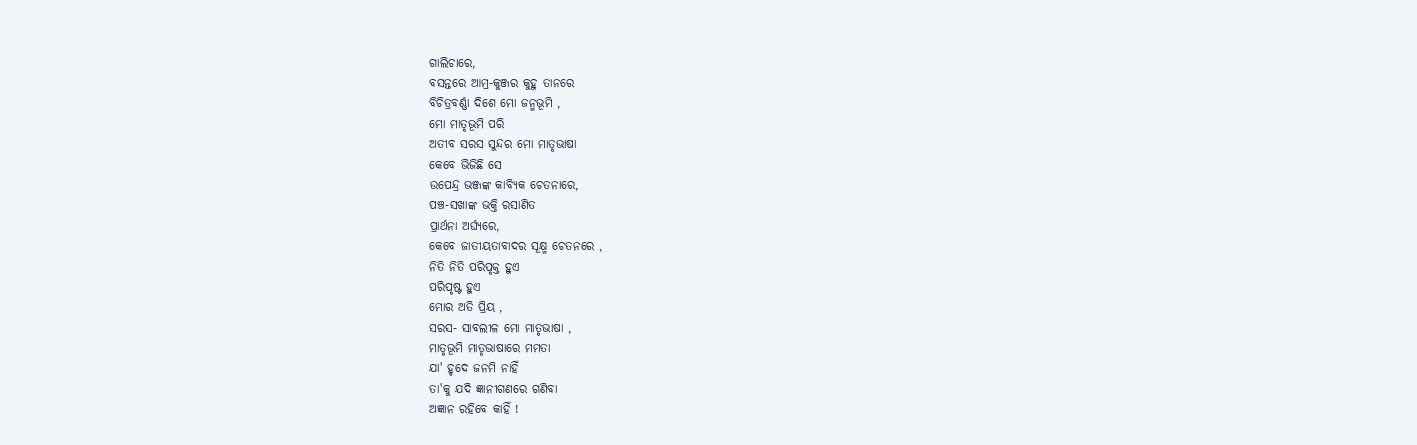ଗାଲିଚାରେ,
ବସନ୍ତରେ ଆମ୍ର-କୁଞ୍ଜର କୁହୁ ତାନରେ
ବିଚିତ୍ରବର୍ଣ୍ଣା ଦିଶେ ମୋ ଜନ୍ମଭୂମି ,
ମୋ ମାତୃଭୂମି ପରି
ଅତୀବ ସରସ ସୁନ୍ଦର ମୋ ମାତୃଭାଷା
କେବେ ଭିଜିଛି ସେ
ଉପେନ୍ଦ୍ର ଭଞ୍ଜଙ୍କ କାବ୍ୟିକ ଚେତନାରେ,
ପଞ୍ଚ-ସଖାଙ୍କ ଭକ୍ତି ରସାଣିତ
ପ୍ରାର୍ଥନା ଅର୍ଘ୍ୟରେ,
କେବେ ଜାତୀୟତାବାଦର ସୂକ୍ଷ୍ମ ଚେତନରେ ,
ନିତି ନିତି ପରିପୃକ୍ତ ହୁଏ
ପରିପୃଷ୍ଟ ହୁଏ
ମୋର ଅତି ପ୍ରିୟ ,
ସରସ- ସାବଲୀଳ ମୋ ମାତୃଭାଷା ,
ମାତୃଭୂମି ମାତୃଭାଷାରେ ମମତା
ଯା' ହୃଦେ ଜନମି ନାହିଁ
ତା'କୁ ଯଦି ଜ୍ଞାନୀଗଣରେ ଗଣିବା
ଅଜ୍ଞାନ ରହିବେ କାହିଁ !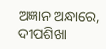ଅଜ୍ଞାନ ଅନ୍ଧାରେ,
ଦୀପଶିଖା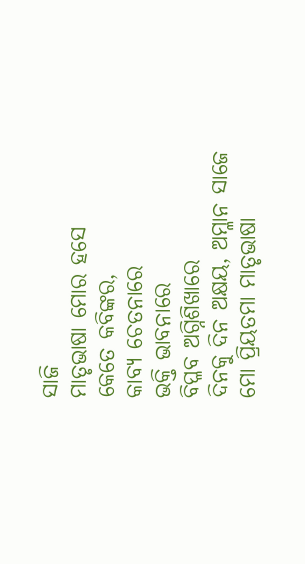ସାଜି
ମାତୃଭାଷା ମୋର ହସେ
କେତେ କବିଙ୍କର,
କାବ୍ୟ ଚେତନାରେ
ଭକ୍ତି ଭାବନାରେ
ବିପ୍ଳବ ଅଗ୍ନିଶିଖାରେ
ଦିନକୁ ଦିନ ଅକ୍ଷୟ, ଅମ୍ଳାନ ସାଜେ
ମୋ ପ୍ରିୟତମା ମାତୃଭାଷା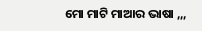ମୋ ମାଟି ମାଆର ଭାଷା ,,,